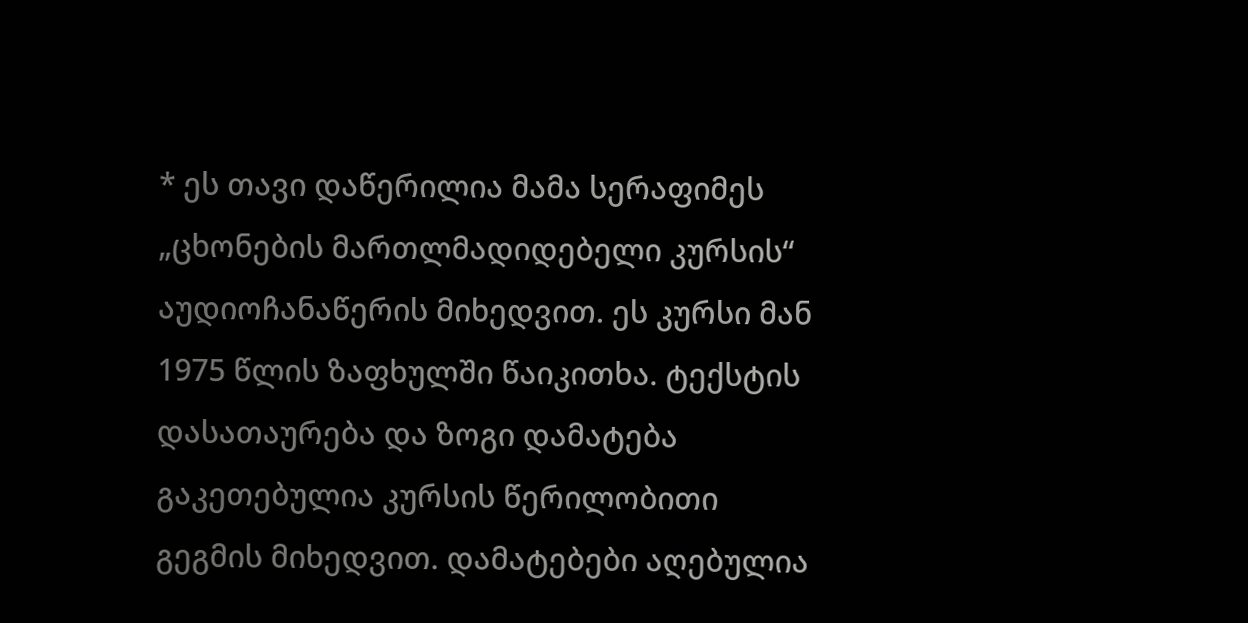* ეს თავი დაწერილია მამა სერაფიმეს „ცხონების მართლმადიდებელი კურსის“ აუდიოჩანაწერის მიხედვით. ეს კურსი მან 1975 წლის ზაფხულში წაიკითხა. ტექსტის დასათაურება და ზოგი დამატება გაკეთებულია კურსის წერილობითი გეგმის მიხედვით. დამატებები აღებულია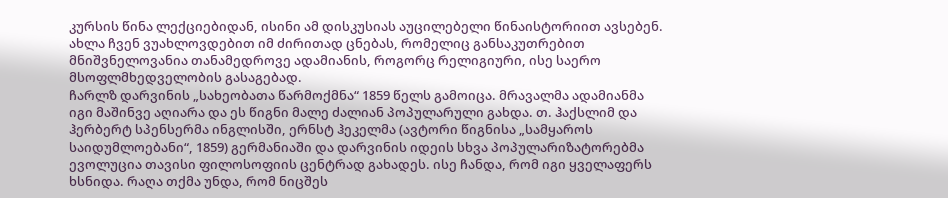კურსის წინა ლექციებიდან, ისინი ამ დისკუსიას აუცილებელი წინაისტორიით ავსებენ.
ახლა ჩვენ ვუახლოვდებით იმ ძირითად ცნებას, რომელიც განსაკუთრებით მნიშვნელოვანია თანამედროვე ადამიანის, როგორც რელიგიური, ისე საერო მსოფლმხედველობის გასაგებად.
ჩარლზ დარვინის „სახეობათა წარმოქმნა“ 1859 წელს გამოიცა. მრავალმა ადამიანმა იგი მაშინვე აღიარა და ეს წიგნი მალე ძალიან პოპულარული გახდა. თ. ჰაქსლიმ და ჰერბერტ სპენსერმა ინგლისში, ერნსტ ჰეკელმა (ავტორი წიგნისა „სამყაროს საიდუმლოებანი“, 1859) გერმანიაში და დარვინის იდეის სხვა პოპულარიზატორებმა ევოლუცია თავისი ფილოსოფიის ცენტრად გახადეს. ისე ჩანდა, რომ იგი ყველაფერს ხსნიდა. რაღა თქმა უნდა, რომ ნიცშეს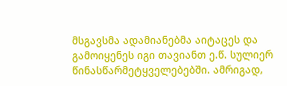მსგავსმა ადამიანებმა აიტაცეს და გამოიყენეს იგი თავიანთ ე.წ. სულიერ წინასწარმეტყველებებში. ამრიგად,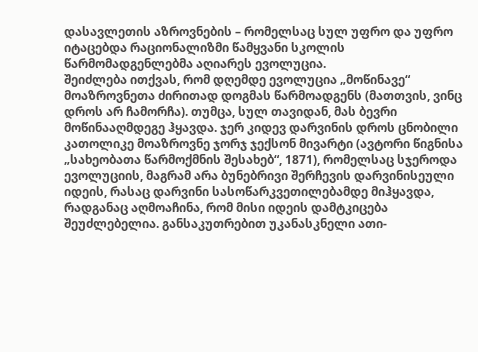დასავლეთის აზროვნების – რომელსაც სულ უფრო და უფრო იტაცებდა რაციონალიზმი წამყვანი სკოლის წარმომადგენლებმა აღიარეს ევოლუცია.
შეიძლება ითქვას, რომ დღემდე ევოლუცია „მოწინავე“ მოაზროვნეთა ძირითად დოგმას წარმოადგენს (მათთვის, ვინც დროს არ ჩამორჩა). თუმცა, სულ თავიდან, მას ბევრი მოწინააღმდეგე ჰყავდა. ჯერ კიდევ დარვინის დროს ცნობილი კათოლიკე მოაზროვნე ჯორჯ ჯექსონ მივარტი (ავტორი წიგნისა „სახეობათა წარმოქმნის შესახებ“, 1871), რომელსაც სჯეროდა ევოლუციის, მაგრამ არა ბუნებრივი შერჩევის დარვინისეული იდეის, რასაც დარვინი სასოწარკვეთილებამდე მიჰყავდა, რადგანაც აღმოაჩინა, რომ მისი იდეის დამტკიცება შეუძლებელია. განსაკუთრებით უკანასკნელი ათი-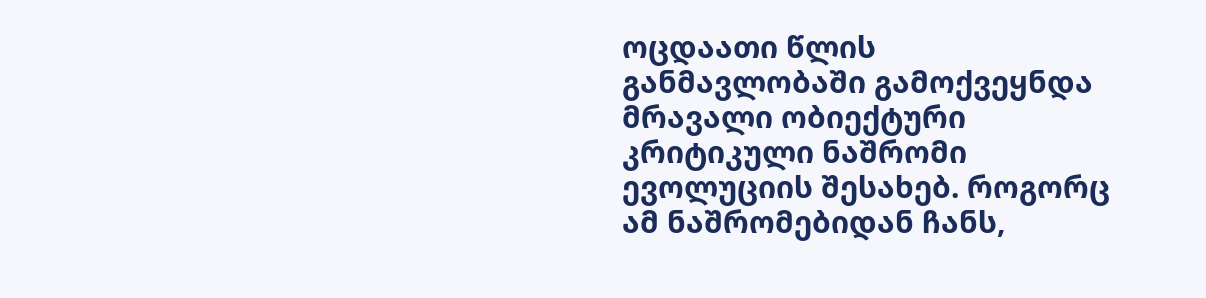ოცდაათი წლის განმავლობაში გამოქვეყნდა მრავალი ობიექტური კრიტიკული ნაშრომი ევოლუციის შესახებ. როგორც ამ ნაშრომებიდან ჩანს,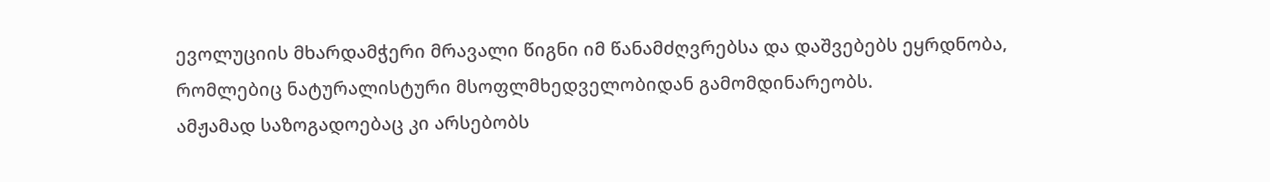ევოლუციის მხარდამჭერი მრავალი წიგნი იმ წანამძღვრებსა და დაშვებებს ეყრდნობა, რომლებიც ნატურალისტური მსოფლმხედველობიდან გამომდინარეობს.
ამჟამად საზოგადოებაც კი არსებობს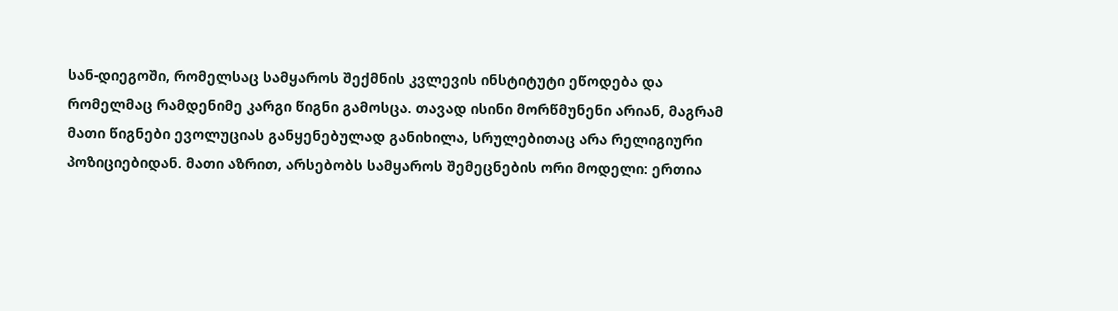სან-დიეგოში, რომელსაც სამყაროს შექმნის კვლევის ინსტიტუტი ეწოდება და რომელმაც რამდენიმე კარგი წიგნი გამოსცა. თავად ისინი მორწმუნენი არიან, მაგრამ მათი წიგნები ევოლუციას განყენებულად განიხილა, სრულებითაც არა რელიგიური პოზიციებიდან. მათი აზრით, არსებობს სამყაროს შემეცნების ორი მოდელი: ერთია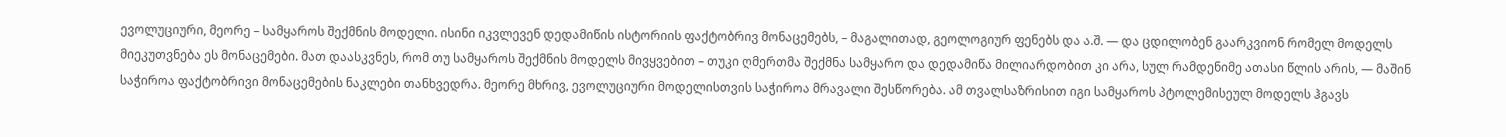ევოლუციური, მეორე – სამყაროს შექმნის მოდელი. ისინი იკვლევენ დედამიწის ისტორიის ფაქტობრივ მონაცემებს, – მაგალითად, გეოლოგიურ ფენებს და ა.შ. — და ცდილობენ გაარკვიონ რომელ მოდელს მიეკუთვნება ეს მონაცემები. მათ დაასკვნეს, რომ თუ სამყაროს შექმნის მოდელს მივყვებით – თუკი ღმერთმა შექმნა სამყარო და დედამიწა მილიარდობით კი არა, სულ რამდენიმე ათასი წლის არის, — მაშინ საჭიროა ფაქტობრივი მონაცემების ნაკლები თანხვედრა. მეორე მხრივ, ევოლუციური მოდელისთვის საჭიროა მრავალი შესწორება. ამ თვალსაზრისით იგი სამყაროს პტოლემისეულ მოდელს ჰგავს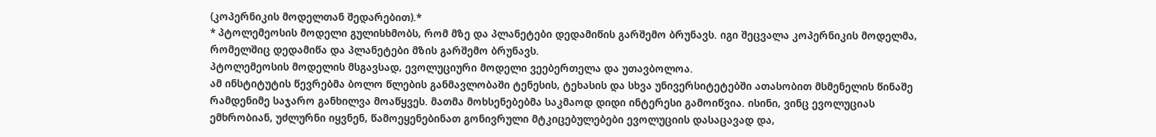(კოპერნიკის მოდელთან შედარებით).*
* პტოლემეოსის მოდელი გულისხმობს, რომ მზე და პლანეტები დედამიწის გარშემო ბრუნავს. იგი შეცვალა კოპერნიკის მოდელმა, რომელშიც დედამიწა და პლანეტები მზის გარშემო ბრუნავს.
პტოლემეოსის მოდელის მსგავსად, ევოლუციური მოდელი ვეებერთელა და უთავბოლოა.
ამ ინსტიტუტის წევრებმა ბოლო წლების განმავლობაში ტენესის, ტეხასის და სხვა უნივერსიტეტებში ათასობით მსმენელის წინაშე რამდენიმე საჯარო განხილვა მოაწყვეს. მათმა მოხსენებებმა საკმაოდ დიდი ინტერესი გამოიწვია. ისინი, ვინც ევოლუციას ემხრობიან, უძლურნი იყვნენ, წამოეყენებინათ გონივრული მტკიცებულებები ევოლუციის დასაცავად და,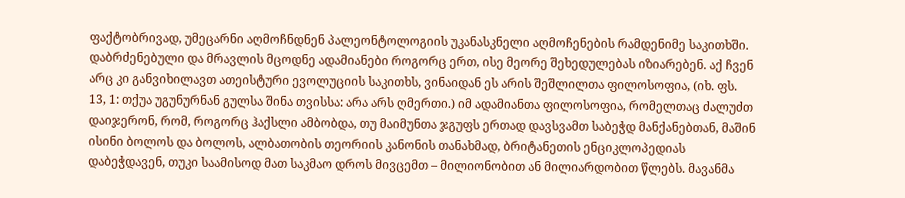ფაქტობრივად, უმეცარნი აღმოჩნდნენ პალეონტოლოგიის უკანასკნელი აღმოჩენების რამდენიმე საკითხში.
დაბრძენებული და მრავლის მცოდნე ადამიანები როგორც ერთ, ისე მეორე შეხედულებას იზიარებენ. აქ ჩვენ არც კი განვიხილავთ ათეისტური ევოლუციის საკითხს, ვინაიდან ეს არის შეშლილთა ფილოსოფია, (იხ. ფს. 13, 1: თქუა უგუნურნან გულსა შინა თვისსა: არა არს ღმერთი.) იმ ადამიანთა ფილოსოფია, რომელთაც ძალუძთ დაიჯერონ, რომ, როგორც ჰაქსლი ამბობდა, თუ მაიმუნთა ჯგუფს ერთად დავსვამთ საბეჭდ მანქანებთან, მაშინ ისინი ბოლოს და ბოლოს, ალბათობის თეორიის კანონის თანახმად, ბრიტანეთის ენციკლოპედიას დაბეჭდავენ, თუკი საამისოდ მათ საკმაო დროს მივცემთ – მილიონობით ან მილიარდობით წლებს. მავანმა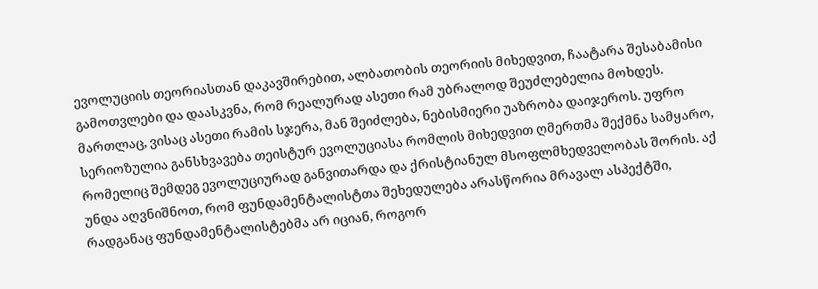ევოლუციის თეორიასთან დაკავშირებით, ალბათობის თეორიის მიხედვით, ჩაატარა შესაბამისი გამოთვლები და დაასკვნა, რომ რეალურად ასეთი რამ უბრალოდ შეუძლებელია მოხდეს. მართლაც, ვისაც ასეთი რამის სჯერა, მან შეიძლება, ნებისმიერი უაზრობა დაიჯეროს. უფრო სერიოზულია განსხვავება თეისტურ ევოლუციასა რომლის მიხედვით ღმერთმა შექმნა სამყარო, რომელიც შემდეგ ევოლუციურად განვითარდა და ქრისტიანულ მსოფლმხედველობას შორის. აქ უნდა აღვნიშნოთ, რომ ფუნდამენტალისტთა შეხედულება არასწორია მრავალ ასპექტში, რადგანაც ფუნდამენტალისტებმა არ იციან, როგორ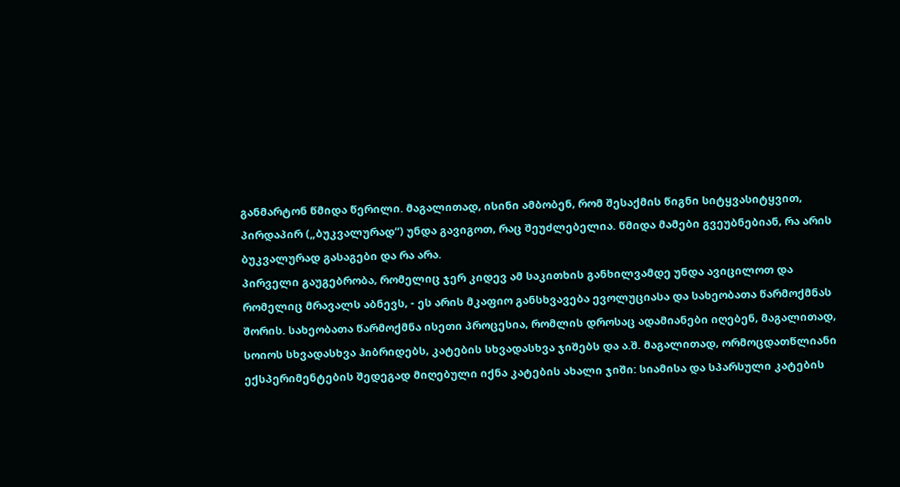განმარტონ წმიდა წერილი. მაგალითად, ისინი ამბობენ, რომ შესაქმის წიგნი სიტყვასიტყვით, პირდაპირ („ბუკვალურად“) უნდა გავიგოთ, რაც შეუძლებელია. წმიდა მამები გვეუბნებიან, რა არის ბუკვალურად გასაგები და რა არა.
პირველი გაუგებრობა, რომელიც ჯერ კიდევ ამ საკითხის განხილვამდე უნდა ავიცილოთ და რომელიც მრავალს აბნევს, - ეს არის მკაფიო განსხვავება ევოლუციასა და სახეობათა წარმოქმნას შორის. სახეობათა წარმოქმნა ისეთი პროცესია, რომლის დროსაც ადამიანები იღებენ, მაგალითად, სოიოს სხვადასხვა ჰიბრიდებს, კატების სხვადასხვა ჯიშებს და ა.შ. მაგალითად, ორმოცდათწლიანი ექსპერიმენტების შედეგად მიღებული იქნა კატების ახალი ჯიში: სიამისა და სპარსული კატების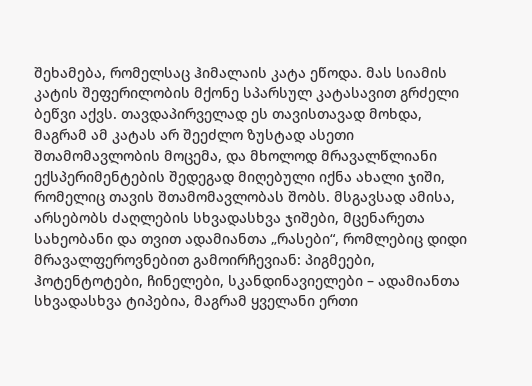შეხამება, რომელსაც ჰიმალაის კატა ეწოდა. მას სიამის კატის შეფერილობის მქონე სპარსულ კატასავით გრძელი ბეწვი აქვს. თავდაპირველად ეს თავისთავად მოხდა, მაგრამ ამ კატას არ შეეძლო ზუსტად ასეთი შთამომავლობის მოცემა, და მხოლოდ მრავალწლიანი ექსპერიმენტების შედეგად მიღებული იქნა ახალი ჯიში, რომელიც თავის შთამომავლობას შობს. მსგავსად ამისა, არსებობს ძაღლების სხვადასხვა ჯიშები, მცენარეთა სახეობანი და თვით ადამიანთა „რასები“, რომლებიც დიდი მრავალფეროვნებით გამოირჩევიან: პიგმეები, ჰოტენტოტები, ჩინელები, სკანდინავიელები – ადამიანთა სხვადასხვა ტიპებია, მაგრამ ყველანი ერთი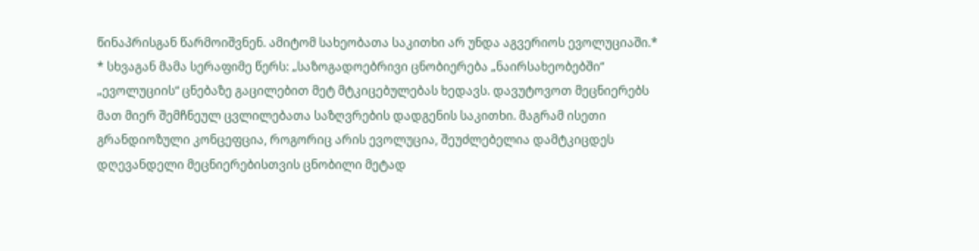წინაპრისგან წარმოიშვნენ. ამიტომ სახეობათა საკითხი არ უნდა აგვერიოს ევოლუციაში.*
* სხვაგან მამა სერაფიმე წერს: „საზოგადოებრივი ცნობიერება „ნაირსახეობებში“ „ევოლუციის“ ცნებაზე გაცილებით მეტ მტკიცებულებას ხედავს. დავუტოვოთ მეცნიერებს მათ მიერ შემჩნეულ ცვლილებათა საზღვრების დადგენის საკითხი. მაგრამ ისეთი გრანდიოზული კონცეფცია, როგორიც არის ევოლუცია, შეუძლებელია დამტკიცდეს დღევანდელი მეცნიერებისთვის ცნობილი მეტად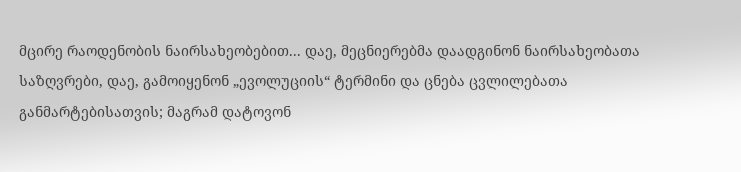მცირე რაოდენობის ნაირსახეობებით... დაე, მეცნიერებმა დაადგინონ ნაირსახეობათა საზღვრები, დაე, გამოიყენონ „ევოლუციის“ ტერმინი და ცნება ცვლილებათა განმარტებისათვის; მაგრამ დატოვონ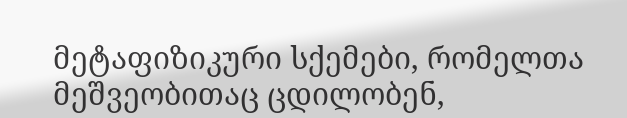მეტაფიზიკური სქემები, რომელთა მეშვეობითაც ცდილობენ,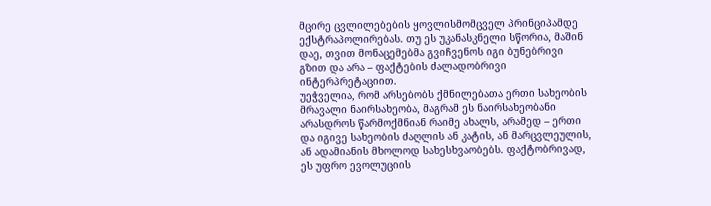მცირე ცვლილებების ყოვლისმომცველ პრინციპამდე ექსტრაპოლირებას. თუ ეს უკანასკნელი სწორია, მაშინ დაე, თვით მონაცემებმა გვიჩვენოს იგი ბუნებრივი გზით და არა – ფაქტების ძალადობრივი ინტერპრეტაციით.
უეჭველია, რომ არსებობს ქმნილებათა ერთი სახეობის მრავალი ნაირსახეობა, მაგრამ ეს ნაირსახეობანი არასდროს წარმოქმნიან რაიმე ახალს, არამედ – ერთი და იგივე სახეობის ძაღლის ან კატის, ან მარცვლეულის, ან ადამიანის მხოლოდ სახესხვაობებს. ფაქტობრივად, ეს უფრო ევოლუციის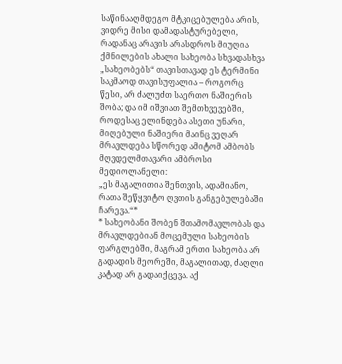საწინააღმდეგო მტკიცებულება არის, ვიდრე მისი დამადასტურებელი, რადანაც არავის არასდროს მიუღია ქმნილების ახალი სახეობა სხვადასხვა „სახეობებს“ თავისთავად ეს ტერმინი საკმაოდ თავისუფალია – როგორც წესი, არ ძალუძთ საერთო ნაშიერის შობა; და იმ იშვიათ შემთხვევებში, როდესაც ელინდება ასეთი უნარი, მიღებული ნაშიერი მაინც ვეღარ მრავლდება სწორედ ამიტომ ამბობს მღვდელმთავარი ამბროსი მედიოლანელი:
„ეს მაგალითია შენთვის, ადამიანო, რათა შეწყვიტო ღვთის განგებულებაში ჩარევა.“*
* სახეობანი შობენ შთამომავლობას და მრავლდებიან მოცემული სახეობის ფარგლებში, მაგრამ ერთი სახეობა არ გადადის მეორეში, მაგალითად, ძაღლი კატად არ გადაიქცევა. აქ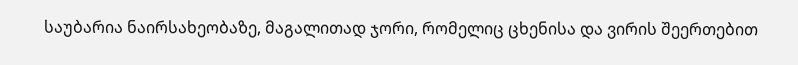საუბარია ნაირსახეობაზე, მაგალითად ჯორი, რომელიც ცხენისა და ვირის შეერთებით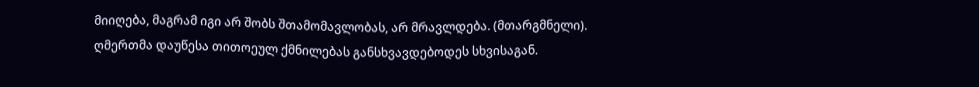მიიღება, მაგრამ იგი არ შობს შთამომავლობას, არ მრავლდება. (მთარგმნელი).
ღმერთმა დაუწესა თითოეულ ქმნილებას განსხვავდებოდეს სხვისაგან.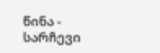წინა - სარჩევი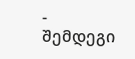- შემდეგი